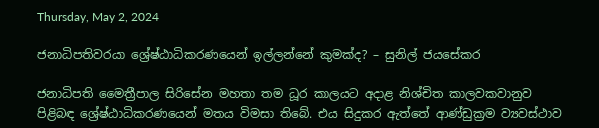Thursday, May 2, 2024

ජනාධිපතිවරයා ශ්‍රේෂ්ඨාධිකරණයෙන් ඉල්ලන්නේ කුමක්ද? – සුනිල් ජයසේකර

ජනාධිපති මෛත්‍රීපාල සිරිසේන මහතා තම ධූර කාලයට අදාළ නිශ්චිත කාලවකවානුව පිළිබඳ ශ්‍රේෂ්ඨාධිකරණයෙන් මතය විමසා තිබේ. එය සිදුකර ඇත්තේ ආණ්ඩුක්‍රම ව්‍යවස්ථාව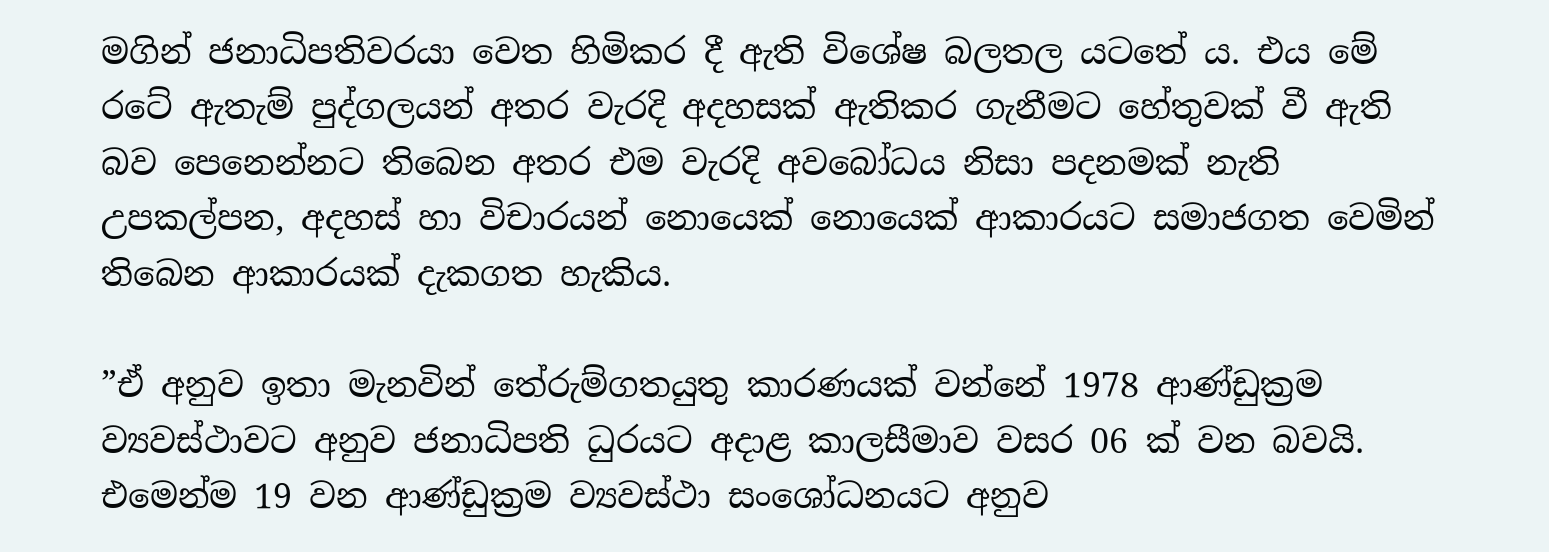මගින් ජනාධිපතිවරයා වෙත හිමිකර දී ඇති විශේෂ බලතල යටතේ ය. එය මේ රටේ ඇතැම් පුද්ගලයන් අතර වැරදි අදහසක් ඇතිකර ගැනීමට හේතුවක් වී ඇති බව පෙනෙන්නට තිබෙන අතර එම වැරදි අවබෝධය නිසා පදනමක් නැති උපකල්පන, අදහස් හා විචාරයන් නොයෙක් නොයෙක් ආකාරයට සමාජගත වෙමින් තිබෙන ආකාරයක් දැකගත හැකිය.

”ඒ අනුව ඉතා මැනවින් තේරුම්ගතයුතු කාරණයක් වන්නේ 1978 ආණ්ඩුක්‍රම ව්‍යවස්ථාවට අනුව ජනාධිපති ධුරයට අදාළ කාලසීමාව වසර 06 ක් වන බවයි. එමෙන්ම 19 වන ආණ්ඩුක්‍රම ව්‍යවස්ථා සංශෝධනයට අනුව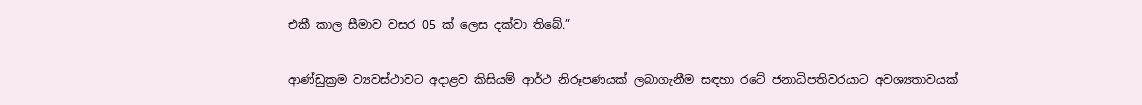එකී කාල සීමාව වසර 05 ක් ලෙස දක්වා තිබේ.”

ආණ්ඩුක්‍රම ව්‍යවස්ථාවට අදාළව කිසියම් ආර්ථ නිරූපණයක් ලබාගැනීම සඳහා රටේ ජනාධිපතිවරයාට අවශ්‍යතාවයක්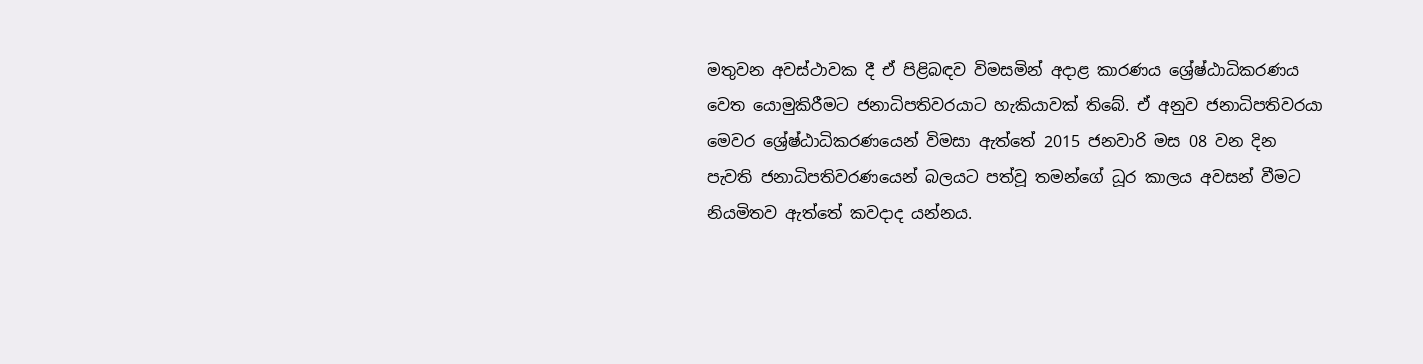මතුවන අවස්ථාවක දී ඒ පිළිබඳව විමසමින් අදාළ කාරණය ශ්‍රේෂ්ඨාධිකරණය වෙත යොමුකිරීමට ජනාධිපතිවරයාට හැකියාවක් තිබේ. ඒ අනුව ජනාධිපතිවරයා මෙවර ශ්‍රේෂ්ඨාධිකරණයෙන් විමසා ඇත්තේ 2015 ජනවාරි මස 08 වන දින පැවති ජනාධිපතිවරණයෙන් බලයට පත්වූ තමන්ගේ ධූර කාලය අවසන් වීමට නියමිතව ඇත්තේ කවදාද යන්නය.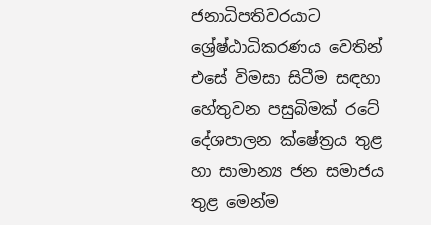ජනාධිපතිවරයාට ශ්‍රේෂ්ඨාධිකරණය වෙතින් එසේ විමසා සිටීම සඳහා හේතුවන පසුබිමක් රටේ දේශපාලන ක්ෂේත්‍රය තුළ හා සාමාන්‍ය ජන සමාජය තුළ මෙන්ම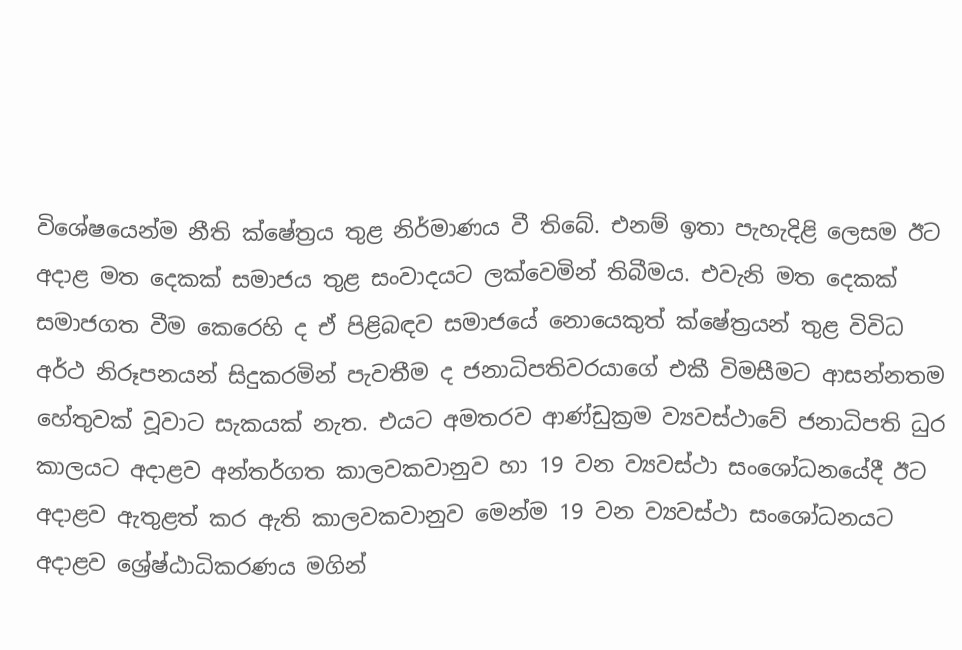විශේෂයෙන්ම නීති ක්ෂේත්‍රය තුළ නිර්මාණය වී තිබේ. එනම් ඉතා පැහැදිළි ලෙසම ඊට අදාළ මත දෙකක් සමාජය තුළ සංවාදයට ලක්වෙමින් තිබීමය. එවැනි මත දෙකක් සමාජගත වීම කෙරෙහි ද ඒ පිළිබඳව සමාජයේ නොයෙකුත් ක්ෂේත්‍රයන් තුළ විවිධ අර්ථ නිරූපනයන් සිදුකරමින් පැවතීම ද ජනාධිපතිවරයාගේ එකී විමසීමට ආසන්නතම හේතුවක් වූවාට සැකයක් නැත. එයට අමතරව ආණ්ඩුක්‍රම ව්‍යවස්ථාවේ ජනාධිපති ධුර කාලයට අදාළව අන්තර්ගත කාලවකවානුව හා 19 වන ව්‍යවස්ථා සංශෝධනයේදී ඊට අදාළව ඇතුළත් කර ඇති කාලවකවානුව මෙන්ම 19 වන ව්‍යවස්ථා සංශෝධනයට අදාළව ශ්‍රේෂ්ඨාධිකරණය මගින්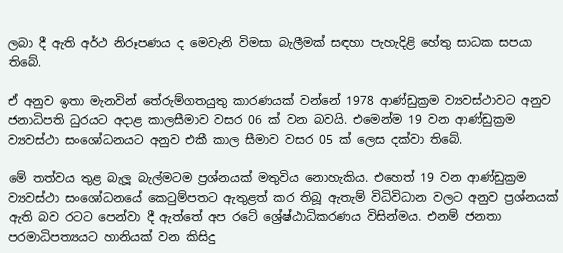ලබා දී ඇති අර්ථ නිරූපණය ද මෙවැනි විමසා බැලීමක් සඳහා පැහැදිළි හේතු සාධක සපයා තිබේ.

ඒ අනුව ඉතා මැනවින් තේරුම්ගතයුතු කාරණයක් වන්නේ 1978 ආණ්ඩුක්‍රම ව්‍යවස්ථාවට අනුව ජනාධිපති ධුරයට අදාළ කාලසීමාව වසර 06 ක් වන බවයි. එමෙන්ම 19 වන ආණ්ඩුක්‍රම ව්‍යවස්ථා සංශෝධනයට අනුව එකී කාල සීමාව වසර 05 ක් ලෙස දක්වා තිබේ.

මේ තත්වය තුළ බැලූ බැල්මටම ප්‍රශ්නයක් මතුවිය නොහැකිය. එහෙත් 19 වන ආණ්ඩුක්‍රම ව්‍යවස්ථා සංශෝධනයේ කෙටුම්පතට ඇතුළත් කර තිබූ ඇතැම් විධිවිධාන වලට අනුව ප්‍රශ්නයක් ඇති බව රටට පෙන්වා දී ඇත්තේ අප රටේ ශ්‍රේෂ්ඨාධිකරණය විසින්මය. එනම් ජනතා පරමාධිපත්‍යයට හානියක් වන කිසිදු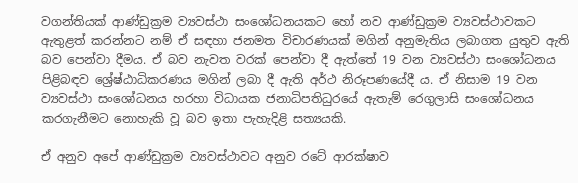වගන්තියක් ආණ්ඩුක්‍රම ව්‍යවස්ථා සංශෝධනයකට හෝ නව ආණ්ඩුක්‍රම ව්‍යවස්ථාවකට ඇතුළත් කරන්නට නම් ඒ සඳහා ජනමත විචාරණයක් මගින් අනුමැතිය ලබාගත යුතුව ඇති බව පෙන්වා දීමය. ඒ බව නැවත වරක් පෙන්වා දී ඇත්තේ 19 වන ව්‍යවස්ථා සංශෝධනය පිළිබඳව ශ්‍රේෂ්ඨාධිකරණය මගින් ලබා දී ඇති අර්ථ නිරූපණයේදී ය. ඒ නිසාම 19 වන ව්‍යවස්ථා සංශෝධනය හරහා විධායක ජනාධිපතිධුරයේ ඇතැම් රෙගුලාසි සංශෝධනය කරගැනීමට නොහැකි වූ බව ඉතා පැහැදිළි සත්‍යයකි.

ඒ අනුව අපේ ආණ්ඩුක්‍රම ව්‍යවස්ථාවට අනුව රටේ ආරක්ෂාව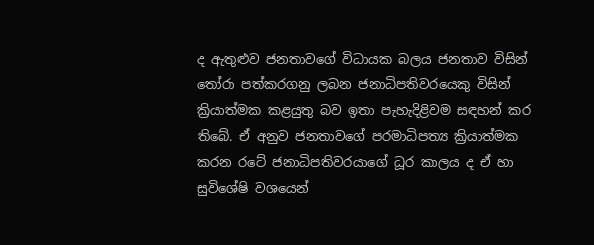ද ඇතුළුව ජනතාවගේ විධායක බලය ජනතාව විසින් තෝරා පත්කරගනු ලබන ජනාධිපතිවරයෙකු විසින් ක්‍රියාත්මක කළයුතු බව ඉතා පැහැදිළිවම සඳහන් කර තිබේ. ඒ අනුව ජනතාවගේ පරමාධිපත්‍ය ක්‍රියාත්මක කරන රටේ ජනාධිපතිවරයාගේ ධූර කාලය ද ඒ හා සුවිශේෂි වශයෙන්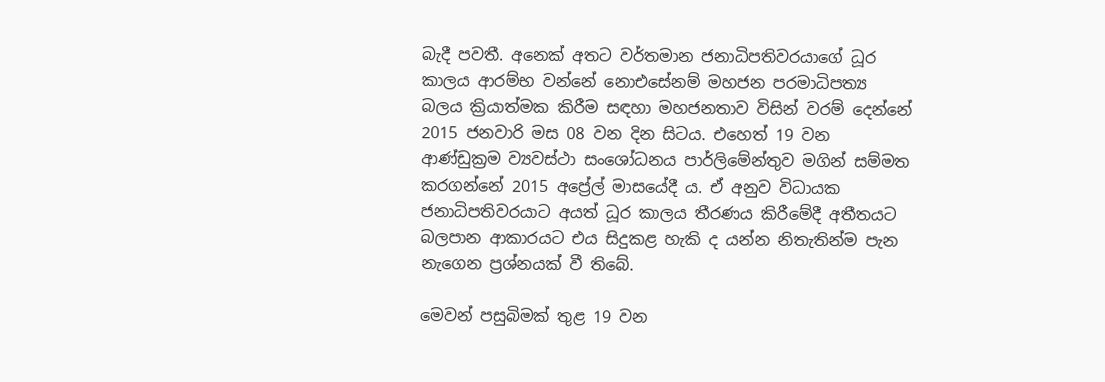බැදී පවතී. අනෙක් අතට වර්තමාන ජනාධිපතිවරයාගේ ධූර කාලය ආරම්භ වන්නේ නොඑසේනම් මහජන පරමාධිපත්‍ය බලය ක්‍රියාත්මක කිරීම සඳහා මහජනතාව විසින් වරම් දෙන්නේ 2015 ජනවාරි මස 08 වන දින සිටය. එහෙත් 19 වන ආණ්ඩුක්‍රම ව්‍යවස්ථා සංශෝධනය පාර්ලිමේන්තුව මගින් සම්මත කරගන්නේ 2015 අප්‍රේල් මාසයේදී ය. ඒ අනුව විධායක ජනාධිපතිවරයාට අයත් ධූර කාලය තීරණය කිරීමේදී අතීතයට බලපාන ආකාරයට එය සිදුකළ හැකි ද යන්න නිතැතින්ම පැන නැගෙන ප්‍රශ්නයක් වී තිබේ.

මෙවන් පසුබිමක් තුළ 19 වන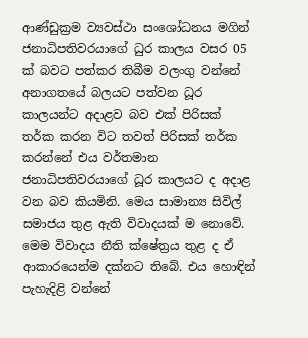ආණ්ඩුක්‍රම ව්‍යවස්ථා සංශෝධනය මගින් ජනාධිපතිවරයාගේ ධුර කාලය වසර 05 ක් බවට පත්කර තිබීම වලංගු වන්නේ අනාගතයේ බලයට පත්වන ධූර කාලයන්ට අදාළව බව එක් පිරිසක් තර්ක කරන විට තවත් පිරිසක් තර්ක කරන්නේ එය වර්තමාන ජනාධිපතිවරයාගේ ධූර කාලයට ද අදාළ වන බව කියමිනි. මෙය සාමාන්‍ය සිවිල් සමාජය තුළ ඇති විවාදයක් ම නොවේ. මෙම විවාදය නීති ක්ෂේත්‍රය තුළ ද ඒ ආකාරයෙන්ම දක්නට තිබේ. එය හොඳින් පැහැදිළි වන්නේ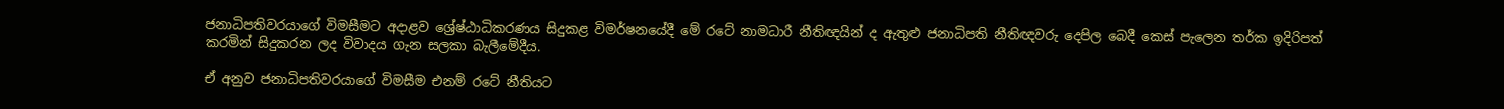ජනාධිපතිවරයාගේ විමසීමට අදාළව ශ්‍රේෂ්ඨාධිකරණය සිදුකළ විමර්ෂනයේදී මේ රටේ නාමධාරී නීතිඥයින් ද ඇතුළු ජනාධිපති නීතිඥවරු දෙපිල බෙදී කෙස් පැලෙන තර්ක ඉදිරිපත් කරමින් සිදුකරන ලද විවාදය ගැන සලකා බැලීමේදීය.

ඒ අනුව ජනාධිපතිවරයාගේ විමසීම එනම් රටේ නීතියට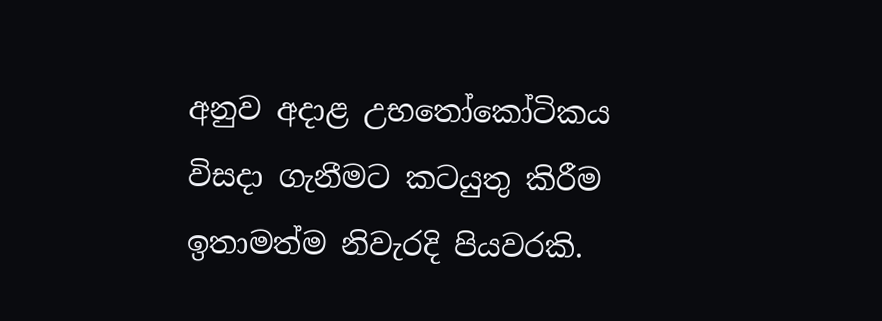අනුව අදාළ උභතෝකෝටිකය විසදා ගැනීමට කටයුතු කිරීම ඉතාමත්ම නිවැරදි පියවරකි.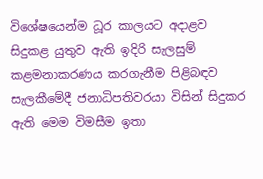විශේෂයෙන්ම ධූර කාලයට අදාළව සිදුකළ යුතුව ඇති ඉදිරි සැලසුම් කළමනාකරණය කරගැනීම පිළිබඳව සැලකීමේදී ජනාධිපතිවරයා විසින් සිදුකර ඇති මෙම විමසීම ඉතා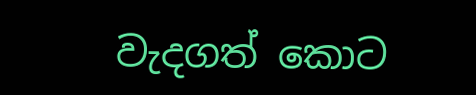වැදගත් කොට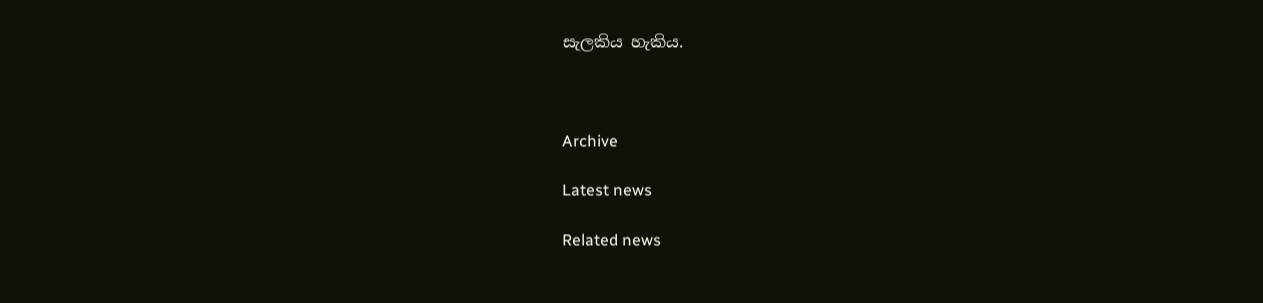සැලකිය හැකිය.



Archive

Latest news

Related news